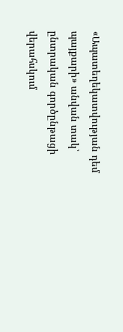«Ապատեղեկատվության դեմ պայքարի» անվան տակ՝ ընտրական գործընթացի վերահսկում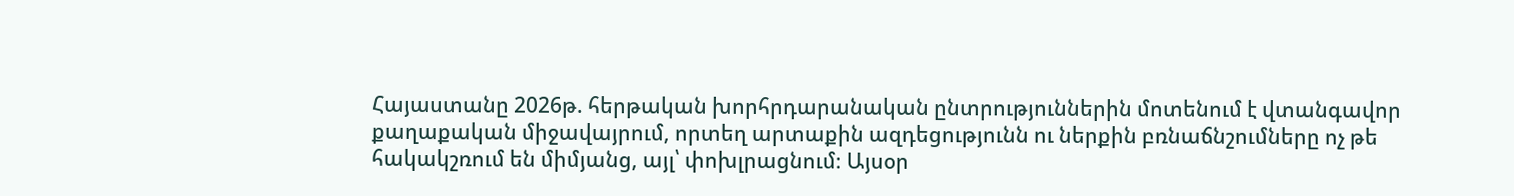Հայաստանը 2026թ. հերթական խորհրդարանական ընտրություններին մոտենում է վտանգավոր քաղաքական միջավայրում, որտեղ արտաքին ազդեցությունն ու ներքին բռնաճնշումները ոչ թե հակակշռում են միմյանց, այլ՝ փոխլրացնում։ Այսօր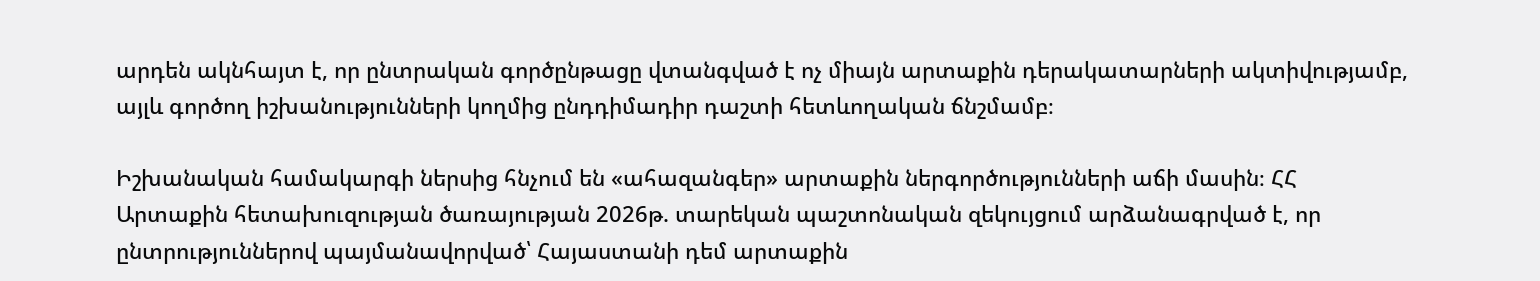արդեն ակնհայտ է, որ ընտրական գործընթացը վտանգված է ոչ միայն արտաքին դերակատարների ակտիվությամբ, այլև գործող իշխանությունների կողմից ընդդիմադիր դաշտի հետևողական ճնշմամբ։

Իշխանական համակարգի ներսից հնչում են «ահազանգեր» արտաքին ներգործությունների աճի մասին։ ՀՀ Արտաքին հետախուզության ծառայության 2026թ. տարեկան պաշտոնական զեկույցում արձանագրված է, որ ընտրություններով պայմանավորված՝ Հայաստանի դեմ արտաքին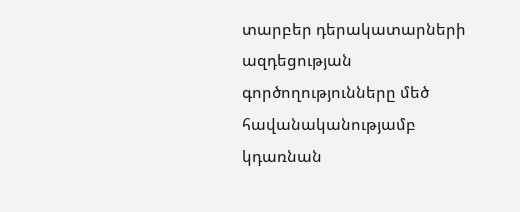տարբեր դերակատարների ազդեցության գործողությունները մեծ հավանականությամբ կդառնան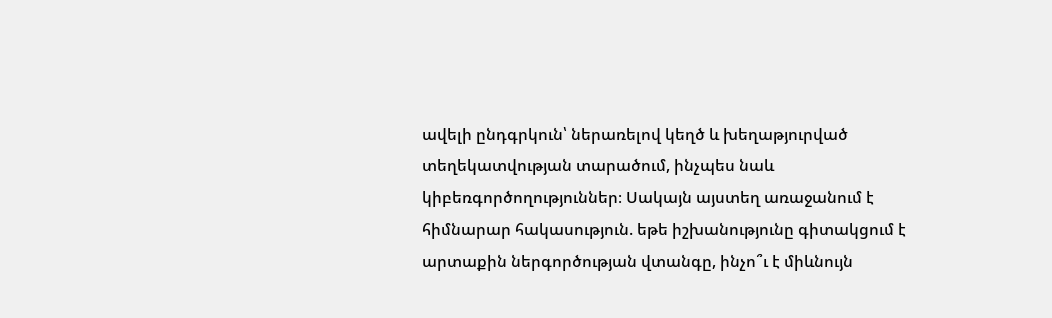ավելի ընդգրկուն՝ ներառելով կեղծ և խեղաթյուրված տեղեկատվության տարածում, ինչպես նաև կիբեռգործողություններ։ Սակայն այստեղ առաջանում է հիմնարար հակասություն. եթե իշխանությունը գիտակցում է արտաքին ներգործության վտանգը, ինչո՞ւ է միևնույն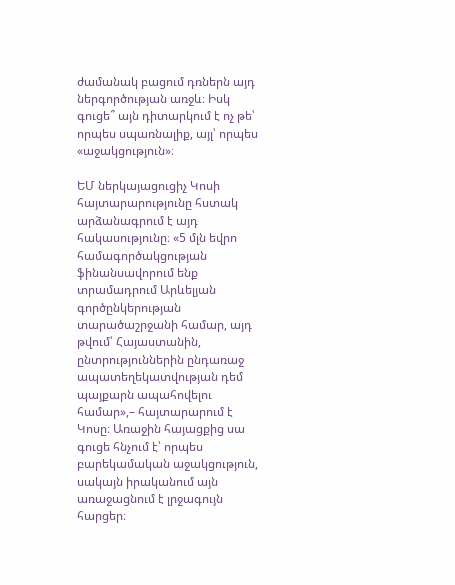ժամանակ բացում դռներն այդ ներգործության առջև։ Իսկ գուցե՞ այն դիտարկում է ոչ թե՝ որպես սպառնալիք, այլ՝ որպես «աջակցություն»։

ԵՄ ներկայացուցիչ Կոսի հայտարարությունը հստակ արձանագրում է այդ հակասությունը։ «5 մլն եվրո համագործակցության ֆինանսավորում ենք տրամադրում Արևելյան գործընկերության տարածաշրջանի համար, այդ թվում՝ Հայաստանին, ընտրություններին ընդառաջ ապատեղեկատվության դեմ պայքարն ապահովելու համար»,– հայտարարում է Կոսը։ Առաջին հայացքից սա գուցե հնչում է՝ որպես բարեկամական աջակցություն, սակայն իրականում այն առաջացնում է լրջագույն հարցեր։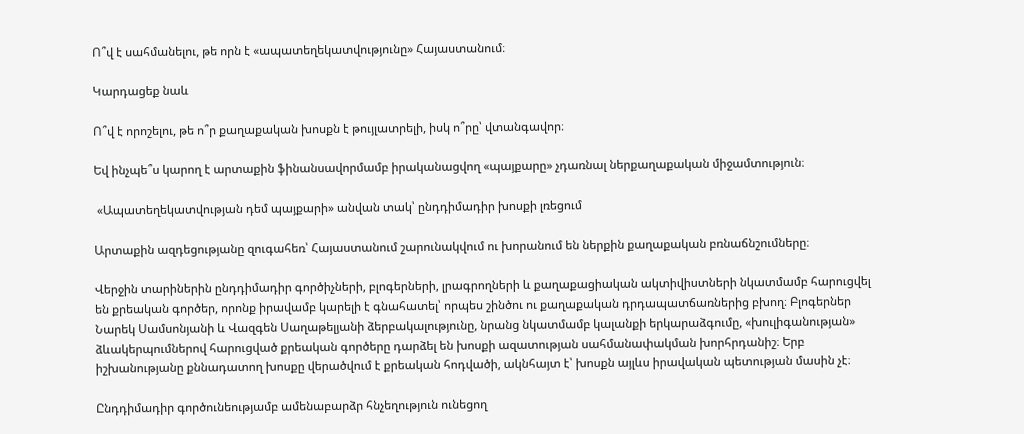Ո՞վ է սահմանելու, թե որն է «ապատեղեկատվությունը» Հայաստանում։

Կարդացեք նաև

Ո՞վ է որոշելու, թե ո՞ր քաղաքական խոսքն է թույլատրելի, իսկ ո՞րը՝ վտանգավոր։

Եվ ինչպե՞ս կարող է արտաքին ֆինանսավորմամբ իրականացվող «պայքարը» չդառնալ ներքաղաքական միջամտություն։

 «Ապատեղեկատվության դեմ պայքարի» անվան տակ՝ ընդդիմադիր խոսքի լռեցում

Արտաքին ազդեցությանը զուգահեռ՝ Հայաստանում շարունակվում ու խորանում են ներքին քաղաքական բռնաճնշումները։

Վերջին տարիներին ընդդիմադիր գործիչների, բլոգերների, լրագրողների և քաղաքացիական ակտիվիստների նկատմամբ հարուցվել են քրեական գործեր, որոնք իրավամբ կարելի է գնահատել՝ որպես շինծու ու քաղաքական դրդապատճառներից բխող։ Բլոգերներ Նարեկ Սամսոնյանի և Վազգեն Սաղաթելյանի ձերբակալությունը, նրանց նկատմամբ կալանքի երկարաձգումը, «խուլիգանության» ձևակերպումներով հարուցված քրեական գործերը դարձել են խոսքի ազատության սահմանափակման խորհրդանիշ։ Երբ իշխանությանը քննադատող խոսքը վերածվում է քրեական հոդվածի, ակնհայտ է՝ խոսքն այլևս իրավական պետության մասին չէ։

Ընդդիմադիր գործունեությամբ ամենաբարձր հնչեղություն ունեցող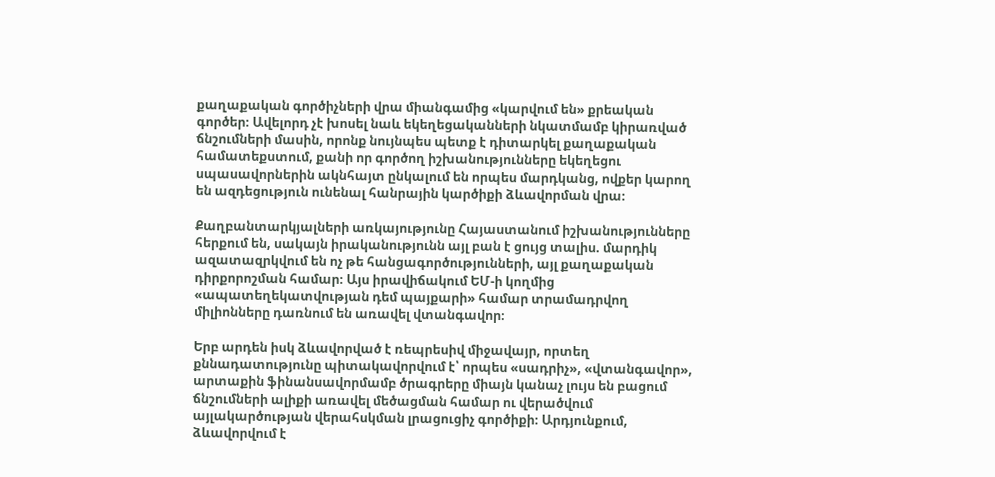քաղաքական գործիչների վրա միանգամից «կարվում են» քրեական գործեր։ Ավելորդ չէ խոսել նաև եկեղեցականների նկատմամբ կիրառված ճնշումների մասին, որոնք նույնպես պետք է դիտարկել քաղաքական համատեքստում, քանի որ գործող իշխանությունները եկեղեցու սպասավորներին ակնհայտ ընկալում են որպես մարդկանց, ովքեր կարող են ազդեցություն ունենալ հանրային կարծիքի ձևավորման վրա։

Քաղբանտարկյալների առկայությունը Հայաստանում իշխանությունները հերքում են, սակայն իրականությունն այլ բան է ցույց տալիս. մարդիկ ազատազրկվում են ոչ թե հանցագործությունների, այլ քաղաքական դիրքորոշման համար։ Այս իրավիճակում ԵՄ-ի կողմից «ապատեղեկատվության դեմ պայքարի» համար տրամադրվող միլիոնները դառնում են առավել վտանգավոր։

Երբ արդեն իսկ ձևավորված է ռեպրեսիվ միջավայր, որտեղ քննադատությունը պիտակավորվում է՝ որպես «սադրիչ», «վտանգավոր», արտաքին ֆինանսավորմամբ ծրագրերը միայն կանաչ լույս են բացում ճնշումների ալիքի առավել մեծացման համար ու վերածվում այլակարծության վերահսկման լրացուցիչ գործիքի։ Արդյունքում, ձևավորվում է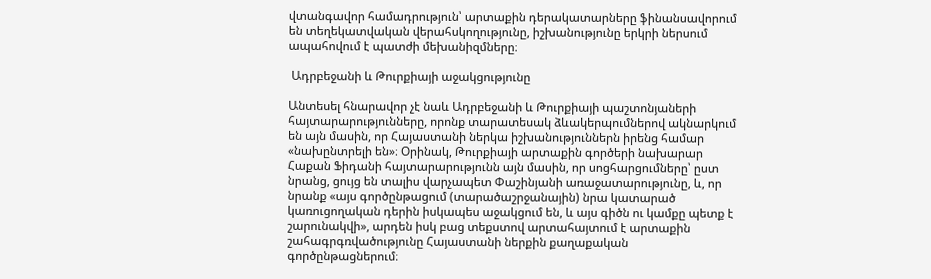վտանգավոր համադրություն՝ արտաքին դերակատարները ֆինանսավորում են տեղեկատվական վերահսկողությունը, իշխանությունը երկրի ներսում ապահովում է պատժի մեխանիզմները։

 Ադրբեջանի և Թուրքիայի աջակցությունը

Անտեսել հնարավոր չէ նաև Ադրբեջանի և Թուրքիայի պաշտոնյաների հայտարարությունները, որոնք տարատեսակ ձևակերպումներով ակնարկում են այն մասին, որ Հայաստանի ներկա իշխանություններն իրենց համար «նախընտրելի են»։ Օրինակ, Թուրքիայի արտաքին գործերի նախարար Հաքան Ֆիդանի հայտարարությունն այն մասին, որ սոցհարցումները՝ ըստ նրանց, ցույց են տալիս վարչապետ Փաշինյանի առաջատարությունը, և, որ նրանք «այս գործընթացում (տարածաշրջանային) նրա կատարած կառուցողական դերին իսկապես աջակցում են, և այս գիծն ու կամքը պետք է շարունակվի», արդեն իսկ բաց տեքստով արտահայտում է արտաքին շահագրգռվածությունը Հայաստանի ներքին քաղաքական գործընթացներում։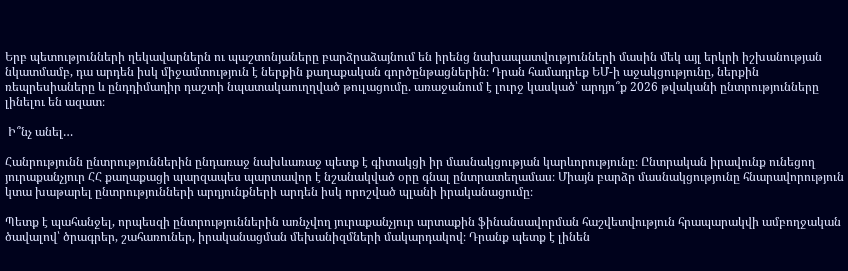Երբ պետությունների ղեկավարներն ու պաշտոնյաները բարձրաձայնում են իրենց նախապատվությունների մասին մեկ այլ երկրի իշխանության նկատմամբ, դա արդեն իսկ միջամտություն է ներքին քաղաքական գործընթացներին։ Դրան համադրեք ԵՄ-ի աջակցությունը, ներքին ռեպրեսիաները և ընդդիմադիր դաշտի նպատակաուղղված թուլացումը. առաջանում է լուրջ կասկած՝ արդյո՞ք 2026 թվականի ընտրությունները լինելու են ազատ։

 Ի՞նչ անել…

Հանրությունն ընտրություններին ընդառաջ նախևառաջ պետք է գիտակցի իր մասնակցության կարևորությունը։ Ընտրական իրավունք ունեցող յուրաքանչյուր ՀՀ քաղաքացի պարզապես պարտավոր է նշանակված օրը գնալ ընտրատեղամաս։ Միայն բարձր մասնակցությունը հնարավորություն կտա խաթարել ընտրությունների արդյունքների արդեն իսկ որոշված պլանի իրականացումը։

Պետք է պահանջել, որպեսզի ընտրություններին առնչվող յուրաքանչյուր արտաքին ֆինանսավորման հաշվետվություն հրապարակվի ամբողջական ծավալով՝ ծրագրեր, շահառուներ, իրականացման մեխանիզմների մակարդակով։ Դրանք պետք է լինեն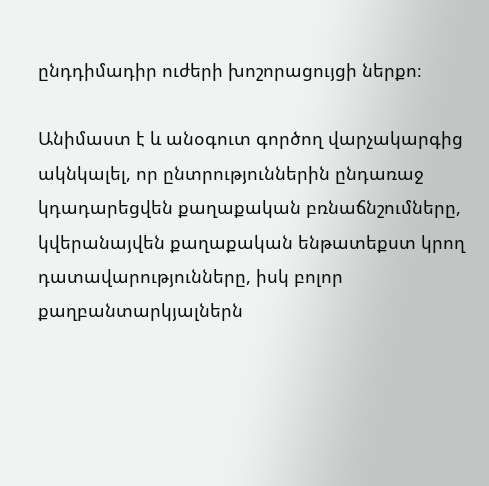ընդդիմադիր ուժերի խոշորացույցի ներքո։

Անիմաստ է և անօգուտ գործող վարչակարգից ակնկալել, որ ընտրություններին ընդառաջ կդադարեցվեն քաղաքական բռնաճնշումները, կվերանայվեն քաղաքական ենթատեքստ կրող դատավարությունները, իսկ բոլոր քաղբանտարկյալներն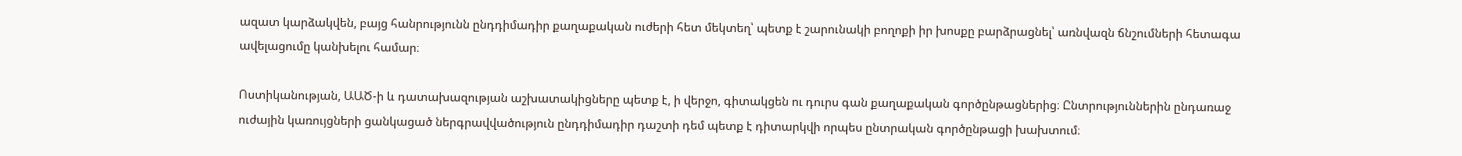ազատ կարձակվեն, բայց հանրությունն ընդդիմադիր քաղաքական ուժերի հետ մեկտեղ՝ պետք է շարունակի բողոքի իր խոսքը բարձրացնել՝ առնվազն ճնշումների հետագա ավելացումը կանխելու համար։

Ոստիկանության, ԱԱԾ-ի և դատախազության աշխատակիցները պետք է, ի վերջո, գիտակցեն ու դուրս գան քաղաքական գործընթացներից։ Ընտրություններին ընդառաջ ուժային կառույցների ցանկացած ներգրավվածություն ընդդիմադիր դաշտի դեմ պետք է դիտարկվի որպես ընտրական գործընթացի խախտում։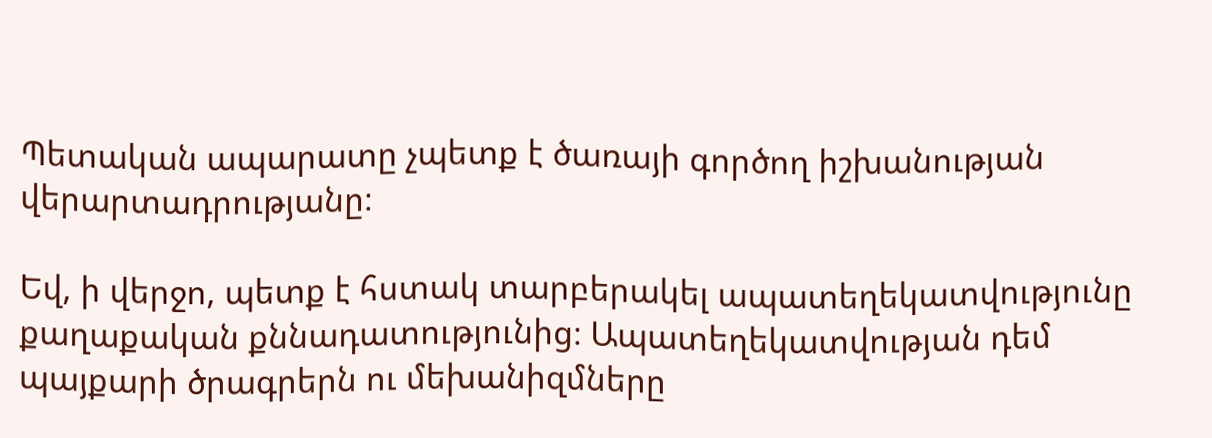Պետական ապարատը չպետք է ծառայի գործող իշխանության վերարտադրությանը։

Եվ, ի վերջո, պետք է հստակ տարբերակել ապատեղեկատվությունը քաղաքական քննադատությունից։ Ապատեղեկատվության դեմ պայքարի ծրագրերն ու մեխանիզմները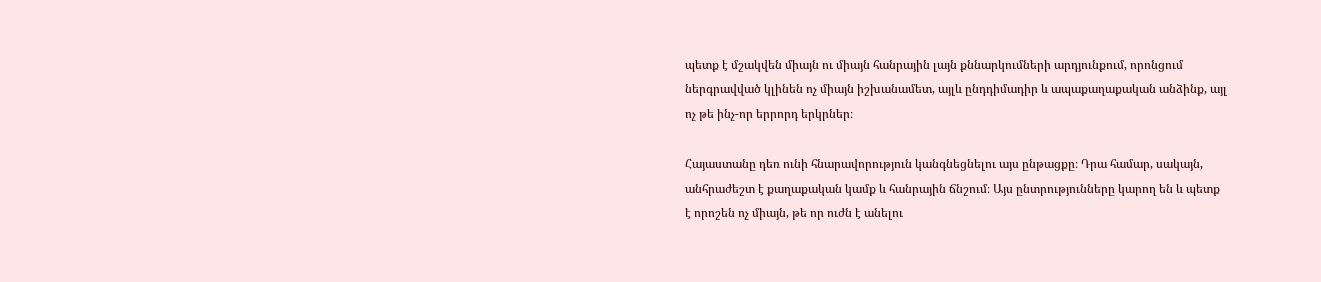պետք է մշակվեն միայն ու միայն հանրային լայն քննարկումների արդյունքում, որոնցում ներգրավված կլինեն ոչ միայն իշխանամետ, այլև ընդդիմադիր և ապաքաղաքական անձինք, այլ ոչ թե ինչ-որ երրորդ երկրներ։

Հայաստանը դեռ ունի հնարավորություն կանգնեցնելու այս ընթացքը։ Դրա համար, սակայն, անհրաժեշտ է քաղաքական կամք և հանրային ճնշում։ Այս ընտրությունները կարող են և պետք է որոշեն ոչ միայն, թե որ ուժն է անելու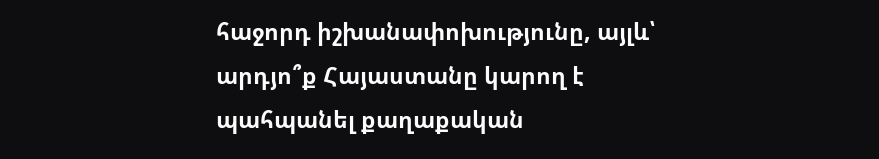հաջորդ իշխանափոխությունը, այլև՝ արդյո՞ք Հայաստանը կարող է պահպանել քաղաքական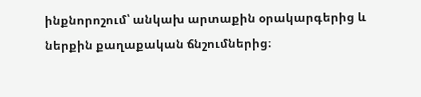ինքնորոշում՝ անկախ արտաքին օրակարգերից և ներքին քաղաքական ճնշումներից։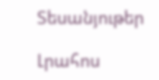Տեսանյութեր

Լրահոս